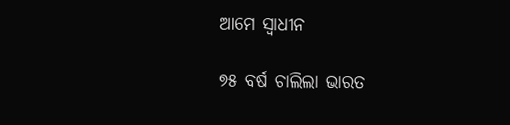ଆମେ ସ୍ୱାଧୀନ

୭୫ ବର୍ଷ ଚାଲିଲା ଭାରତ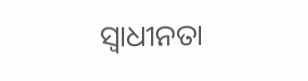ସ୍ୱାଧୀନତା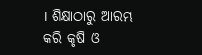। ଶିକ୍ଷାଠାରୁ ଆରମ୍ଭ କରି କୃଷି ଓ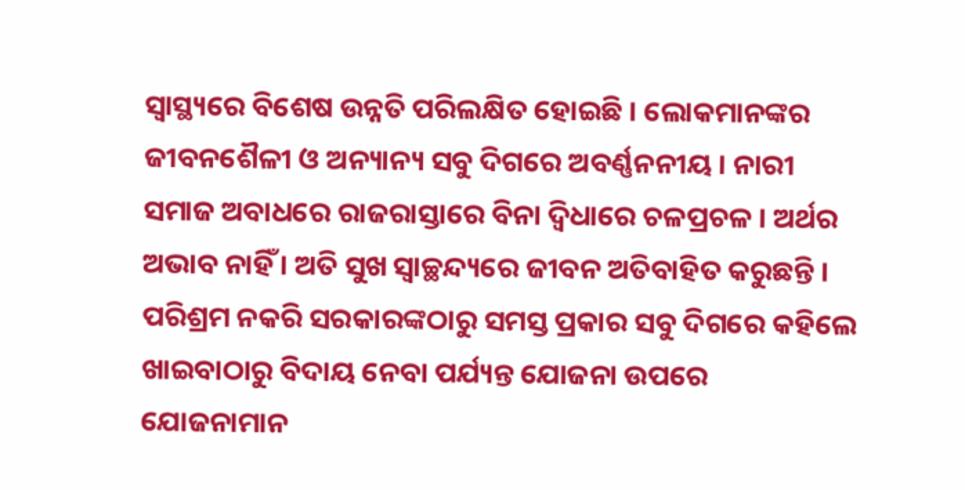ସ୍ୱାସ୍ଥ୍ୟରେ ବିଶେଷ ଉନ୍ନତି ପରିଲକ୍ଷିତ ହୋଇଛି । ଲୋକମାନଙ୍କର ଜୀବନଶୈଳୀ ଓ ଅନ୍ୟାନ୍ୟ ସବୁ ଦିଗରେ ଅବର୍ଣ୍ଣନନୀୟ । ନାରୀ ସମାଜ ଅବାଧରେ ରାଜରାସ୍ତାରେ ବିନା ଦ୍ୱିଧାରେ ଚଳପ୍ରଚଳ । ଅର୍ଥର ଅଭାବ ନାହିଁ । ଅତି ସୁଖ ସ୍ୱାଚ୍ଛନ୍ଦ୍ୟରେ ଜୀବନ ଅତିବାହିତ କରୁଛନ୍ତି । ପରିଶ୍ରମ ନକରି ସରକାରଙ୍କଠାରୁ ସମସ୍ତ ପ୍ରକାର ସବୁ ଦିଗରେ କହିଲେ ଖାଇବାଠାରୁ ବିଦାୟ ନେବା ପର୍ଯ୍ୟନ୍ତ ଯୋଜନା ଉପରେ ଯୋଜନାମାନ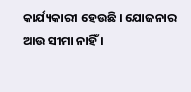କାର୍ଯ୍ୟକାରୀ ହେଉଛି । ଯୋଜନାର ଆଉ ସୀମା ନାହିଁ ।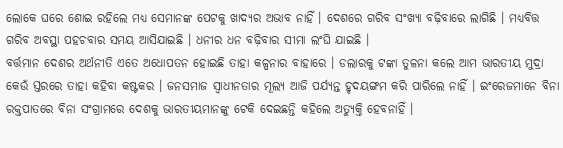ଲୋକେ ଘରେ ଶୋଇ ରହିଲେ ମଧ୍ୟ ସେମାନଙ୍କ ପେଟକୁ ଖାଦ୍ୟର ଅଭାବ ନାହିଁ । ଦେଶରେ ଗରିବ ସଂଖ୍ୟା ବଢ଼ିବାରେ ଲାଗିଛି । ମଧ୍ୟବିତ୍ତ ଗରିବ ଅବସ୍ଥା ପହଚବାର ସମୟ ଆସିଯାଇଛି । ଧନୀର ଧନ ବଢ଼ିବାର ସୀମା ଲଂଘି ଯାଇଛି ।
ବର୍ତ୍ତମାନ ଦେଶର ଅର୍ଥନୀତି ଏତେ ଅଧୋପତନ ହୋଇଛି ତାହା କଳ୍ପନାର ବାହାରେ । ଡଲାରକୁ ଟଙ୍କା ତୁଳନା କଲେ ଆମ ଭାରତୀୟ ମୁଦ୍ରା କେଉଁ ସ୍ତରରେ ତାହା କହିବା କଷ୍ଟକର । ଜନସମାଜ ସ୍ୱାଧୀନତାର ମୂଲ୍ୟ ଆଜି ପର୍ଯ୍ୟନ୍ତ ହୃଦୟଙ୍ଗମ କରି ପାରିଲେ ନାହିଁ । ଇଂରେଜମାନେ ବିନା ରକ୍ତପାତରେ ବିନା ସଂଗ୍ରାମରେ ଦେଶକୁ ଭାରତୀୟମାନଙ୍କୁ ଟେକି ଦେଇଛନ୍ତି କହିଲେ ଅତ୍ୟୁକ୍ତି ହେବନାହିଁ ।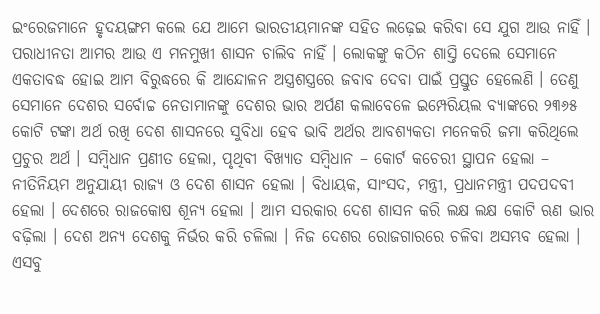ଇଂରେଜମାନେ ହୃଦୟଙ୍ଗମ କଲେ ଯେ ଆମେ ଭାରତୀୟମାନଙ୍କ ସହିତ ଲଢ଼େଇ କରିବା ସେ ଯୁଗ ଆଉ ନାହିଁ । ପରାଧୀନତା ଆମର ଆଉ ଏ ମନମୁଖୀ ଶାସନ ଚାଲିବ ନାହିଁ । ଲୋକଙ୍କୁ କଠିନ ଶାସ୍ତି ଦେଲେ ସେମାନେ ଏକତାବଦ୍ଧ ହୋଇ ଆମ ବିରୁଦ୍ଧରେ କି ଆନ୍ଦୋଳନ ଅସ୍ତ୍ରଶସ୍ତ୍ରରେ ଜବାବ ଦେବା ପାଇଁ ପ୍ରସ୍ତୁତ ହେଲେଣି । ତେଣୁ ସେମାନେ ଦେଶର ସର୍ବୋଚ୍ଚ ନେତାମାନଙ୍କୁ ଦେଶର ଭାର ଅର୍ପଣ କଲାବେଳେ ଇମ୍ପେରିୟଲ ବ୍ୟାଙ୍କରେ ୨୩୬୫ କୋଟି ଟଙ୍କା ଅର୍ଥ ରଖି ଦେଶ ଶାସନରେ ସୁବିଧା ହେବ ଭାବି ଅର୍ଥର ଆବଶ୍ୟକତା ମନେକରି ଜମା କରିଥିଲେ ପ୍ରଚୁର ଅର୍ଥ । ସମ୍ବିଧାନ ପ୍ରଣୀତ ହେଲା, ପୃଥିବୀ ବିଖ୍ୟାତ ସମ୍ବିଧାନ – କୋର୍ଟ କଚେରୀ ସ୍ଥାପନ ହେଲା – ନୀତିନିୟମ ଅନୁଯାୟୀ ରାଜ୍ୟ ଓ ଦେଶ ଶାସନ ହେଲା । ବିଧାୟକ, ସାଂସଦ, ମନ୍ତ୍ରୀ, ପ୍ରଧାନମନ୍ତ୍ରୀ ପଦପଦବୀ ହେଲା । ଦେଶରେ ରାଜକୋଷ ଶୂନ୍ୟ ହେଲା । ଆମ ସରକାର ଦେଶ ଶାସନ କରି ଲକ୍ଷ ଲକ୍ଷ କୋଟି ଋଣ ଭାର ବଢ଼ିଲା । ଦେଶ ଅନ୍ୟ ଦେଶକୁ ନିର୍ଭର କରି ଚଳିଲା । ନିଜ ଦେଶର ରୋଜଗାରରେ ଚଳିବା ଅସମ୍ଭବ ହେଲା । ଏସବୁ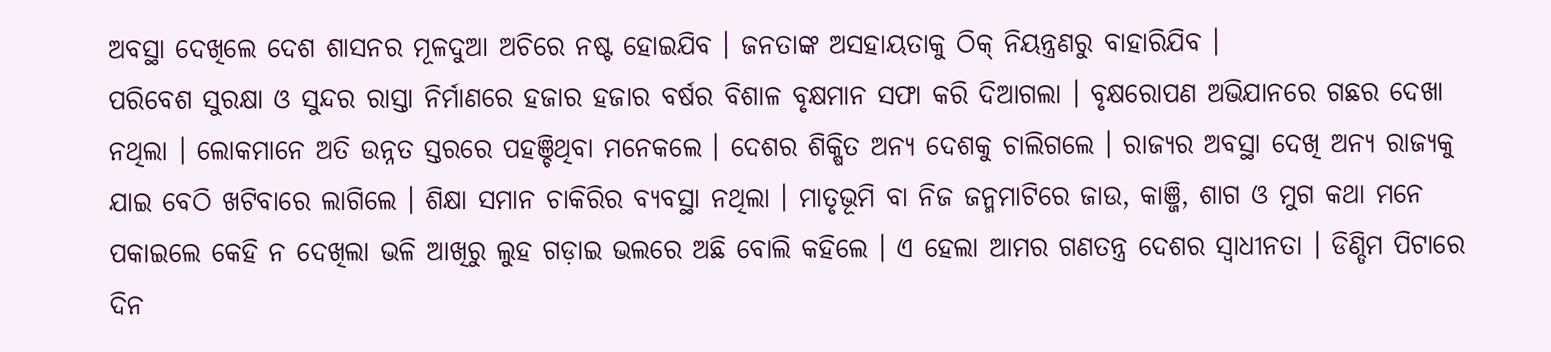ଅବସ୍ଥା ଦେଖିଲେ ଦେଶ ଶାସନର ମୂଳଦୁଆ ଅଚିରେ ନଷ୍ଟ ହୋଇଯିବ । ଜନତାଙ୍କ ଅସହାୟତାକୁ ଠିକ୍ ନିୟନ୍ତ୍ରଣରୁ ବାହାରିଯିବ ।
ପରିବେଶ ସୁରକ୍ଷା ଓ ସୁନ୍ଦର ରାସ୍ତା ନିର୍ମାଣରେ ହଜାର ହଜାର ବର୍ଷର ବିଶାଳ ବୃକ୍ଷମାନ ସଫା କରି ଦିଆଗଲା । ବୃକ୍ଷରୋପଣ ଅଭିଯାନରେ ଗଛର ଦେଖା ନଥିଲା । ଲୋକମାନେ ଅତି ଉନ୍ନତ ସ୍ତରରେ ପହଞ୍ଚିଥିବା ମନେକଲେ । ଦେଶର ଶିକ୍ଷିତ ଅନ୍ୟ ଦେଶକୁ ଚାଲିଗଲେ । ରାଜ୍ୟର ଅବସ୍ଥା ଦେଖି ଅନ୍ୟ ରାଜ୍ୟକୁ ଯାଇ ବେଠି ଖଟିବାରେ ଲାଗିଲେ । ଶିକ୍ଷା ସମାନ ଚାକିରିର ବ୍ୟବସ୍ଥା ନଥିଲା । ମାତୃଭୂମି ବା ନିଜ ଜନ୍ମମାଟିରେ ଜାଉ, କାଞ୍ଜି, ଶାଗ ଓ ମୁଗ କଥା ମନେ ପକାଇଲେ କେହି ନ ଦେଖିଲା ଭଳି ଆଖିରୁ ଲୁହ ଗଡ଼ାଇ ଭଲରେ ଅଛି ବୋଲି କହିଲେ । ଏ ହେଲା ଆମର ଗଣତନ୍ତ୍ର ଦେଶର ସ୍ୱାଧୀନତା । ଡିଣ୍ଡିମ ପିଟାରେ ଦିନ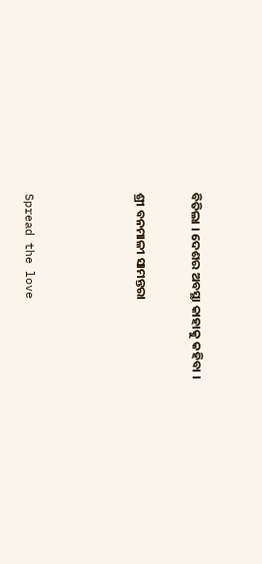ବିତିଲା । ଦେଶର ଅବସ୍ଥା କାହାକୁ କହିବା ।

ଶ୍ରୀ ବନମାଳୀ ସାମନ୍ତରା



Spread the love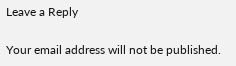Leave a Reply

Your email address will not be published.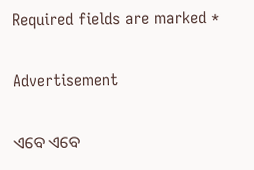Required fields are marked *

Advertisement

ଏବେ ଏବେ